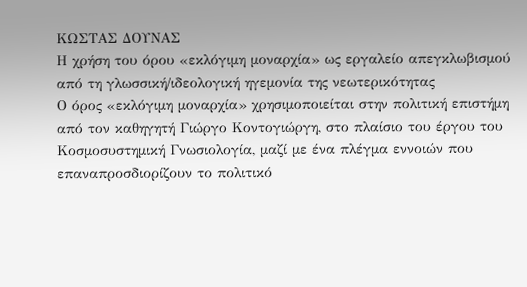ΚΩΣΤΑΣ ΔΟΥΝΑΣ
Η χρήση του όρου «εκλόγιμη μοναρχία» ως εργαλείο απεγκλωβισμού από τη γλωσσική/ιδεολογική ηγεμονία της νεωτερικότητας
Ο όρος «εκλόγιμη μοναρχία» χρησιμοποιείται στην πολιτική επιστήμη από τον καθηγητή Γιώργο Κοντογιώργη, στο πλαίσιο του έργου του Κοσμοσυστημική Γνωσιολογία, μαζί με ένα πλέγμα εννοιών που επαναπροσδιορίζουν το πολιτικό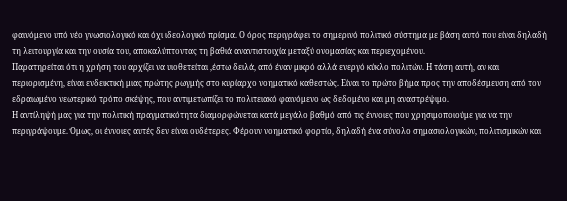φαινόμενο υπό νέο γνωσιολογικό και όχι ιδεολογικό πρίσμα. Ο όρος περιγράφει το σημερινό πολιτικό σύστημα με βάση αυτό που είναι δηλαδή τη λειτουργία και την ουσία του, αποκαλύπτοντας τη βαθιά αναντιστοιχία μεταξύ ονομασίας και περιεχομένου.
Παρατηρείται ότι η χρήση του αρχίζει να υιοθετείται ,έστω δειλά, από έναν μικρό αλλά ενεργό κύκλο πολιτών. Η τάση αυτή, αν και περιορισμένη, είναι ενδεικτική μιας πρώτης ρωγμής στο κυρίαρχο νοηματικό καθεστώς. Είναι το πρώτο βήμα προς την αποδέσμευση από τον εδραιωμένο νεωτερικό τρόπο σκέψης, που αντιμετωπίζει το πολιτειακό φαινόμενο ως δεδομένο και μη αναστρέψιμο.
Η αντίληψή μας για την πολιτική πραγματικότητα διαμορφώνεται κατά μεγάλο βαθμό από τις έννοιες που χρησιμοποιούμε για να την περιγράψουμε. Όμως, οι έννοιες αυτές δεν είναι ουδέτερες. Φέρουν νοηματικό φορτίο, δηλαδή ένα σύνολο σημασιολογικών, πολιτισμικών και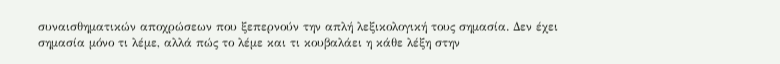συναισθηματικών αποχρώσεων που ξεπερνούν την απλή λεξικολογική τους σημασία. Δεν έχει σημασία μόνο τι λέμε, αλλά πώς το λέμε και τι κουβαλάει η κάθε λέξη στην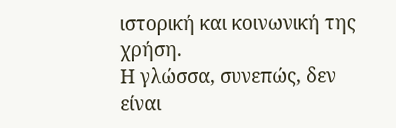ιστορική και κοινωνική της χρήση.
Η γλώσσα, συνεπώς, δεν είναι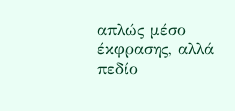απλώς μέσο έκφρασης, αλλά πεδίο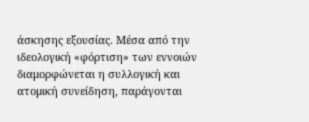άσκησης εξουσίας. Μέσα από την ιδεολογική «φόρτιση» των εννοιών διαμορφώνεται η συλλογική και ατομική συνείδηση, παράγονται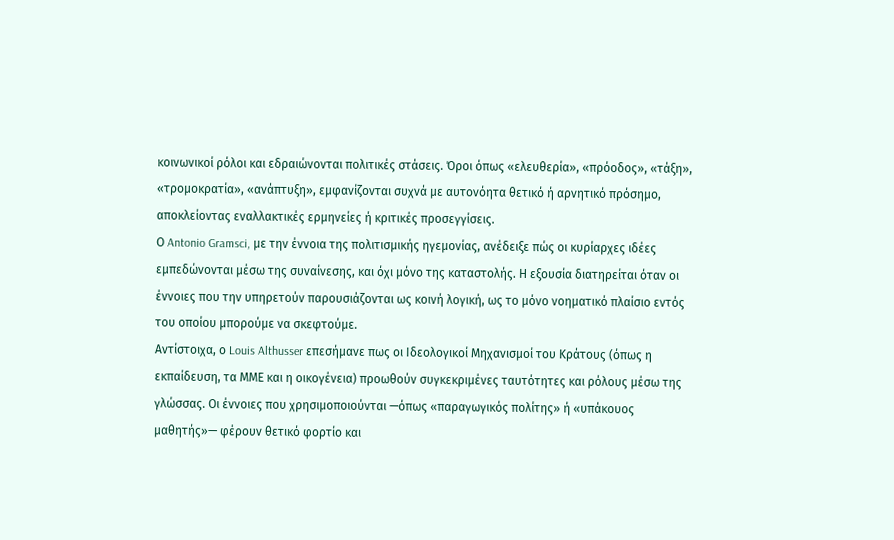κοινωνικοί ρόλοι και εδραιώνονται πολιτικές στάσεις. Όροι όπως «ελευθερία», «πρόοδος», «τάξη», «τρομοκρατία», «ανάπτυξη», εμφανίζονται συχνά με αυτονόητα θετικό ή αρνητικό πρόσημο, αποκλείοντας εναλλακτικές ερμηνείες ή κριτικές προσεγγίσεις.
Ο Antonio Gramsci, με την έννοια της πολιτισμικής ηγεμονίας, ανέδειξε πώς οι κυρίαρχες ιδέες εμπεδώνονται μέσω της συναίνεσης, και όχι μόνο της καταστολής. Η εξουσία διατηρείται όταν οι έννοιες που την υπηρετούν παρουσιάζονται ως κοινή λογική, ως το μόνο νοηματικό πλαίσιο εντός του οποίου μπορούμε να σκεφτούμε.
Αντίστοιχα, ο Louis Althusser επεσήμανε πως οι Ιδεολογικοί Μηχανισμοί του Κράτους (όπως η εκπαίδευση, τα ΜΜΕ και η οικογένεια) προωθούν συγκεκριμένες ταυτότητες και ρόλους μέσω της γλώσσας. Οι έννοιες που χρησιμοποιούνται —όπως «παραγωγικός πολίτης» ή «υπάκουος μαθητής»— φέρουν θετικό φορτίο και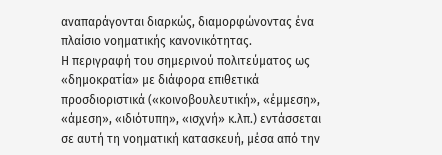αναπαράγονται διαρκώς, διαμορφώνοντας ένα πλαίσιο νοηματικής κανονικότητας.
Η περιγραφή του σημερινού πολιτεύματος ως «δημοκρατία» με διάφορα επιθετικά προσδιοριστικά («κοινοβουλευτική», «έμμεση», «άμεση», «ιδιότυπη», «ισχνή» κ.λπ.) εντάσσεται σε αυτή τη νοηματική κατασκευή, μέσα από την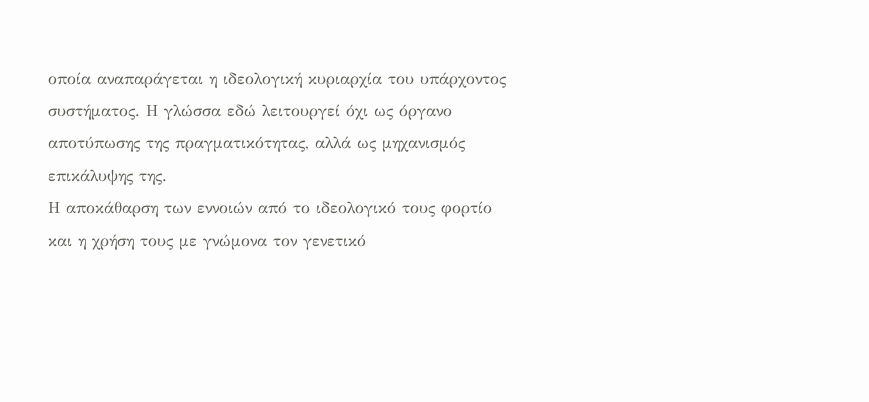οποία αναπαράγεται η ιδεολογική κυριαρχία του υπάρχοντος συστήματος. Η γλώσσα εδώ λειτουργεί όχι ως όργανο αποτύπωσης της πραγματικότητας, αλλά ως μηχανισμός επικάλυψης της.
Η αποκάθαρση των εννοιών από το ιδεολογικό τους φορτίο και η χρήση τους με γνώμονα τον γενετικό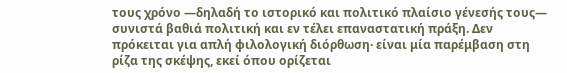τους χρόνο —δηλαδή το ιστορικό και πολιτικό πλαίσιο γένεσής τους— συνιστά βαθιά πολιτική και εν τέλει επαναστατική πράξη. Δεν πρόκειται για απλή φιλολογική διόρθωση· είναι μία παρέμβαση στη ρίζα της σκέψης, εκεί όπου ορίζεται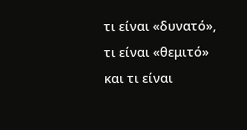τι είναι «δυνατό», τι είναι «θεμιτό» και τι είναι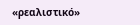«ρεαλιστικό»